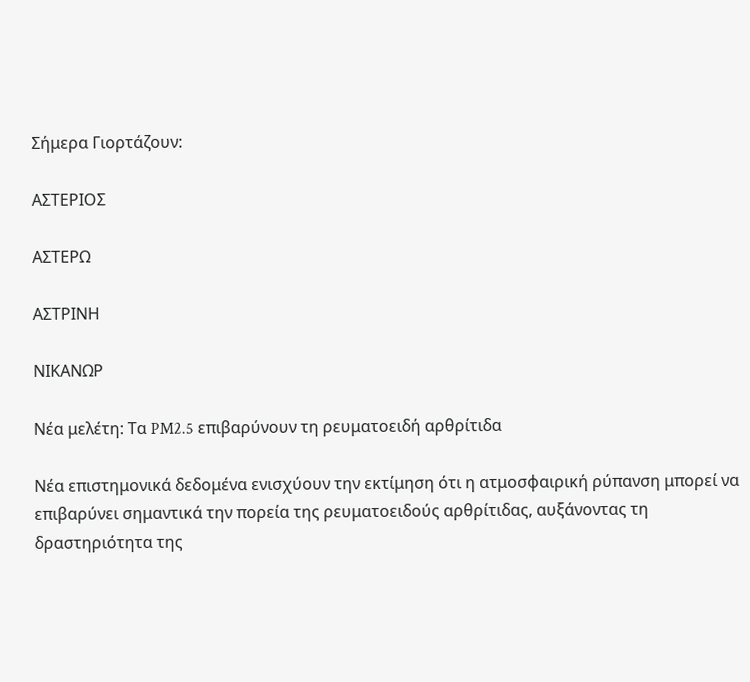Σήμερα Γιορτάζουν:

ΑΣΤΕΡΙΟΣ

ΑΣΤΕΡΩ

ΑΣΤΡΙΝΗ

ΝΙΚΑΝΩΡ

Νέα μελέτη: Τα PM2.5 επιβαρύνουν τη ρευματοειδή αρθρίτιδα

Νέα επιστημονικά δεδομένα ενισχύουν την εκτίμηση ότι η ατμοσφαιρική ρύπανση μπορεί να επιβαρύνει σημαντικά την πορεία της ρευματοειδούς αρθρίτιδας, αυξάνοντας τη δραστηριότητα της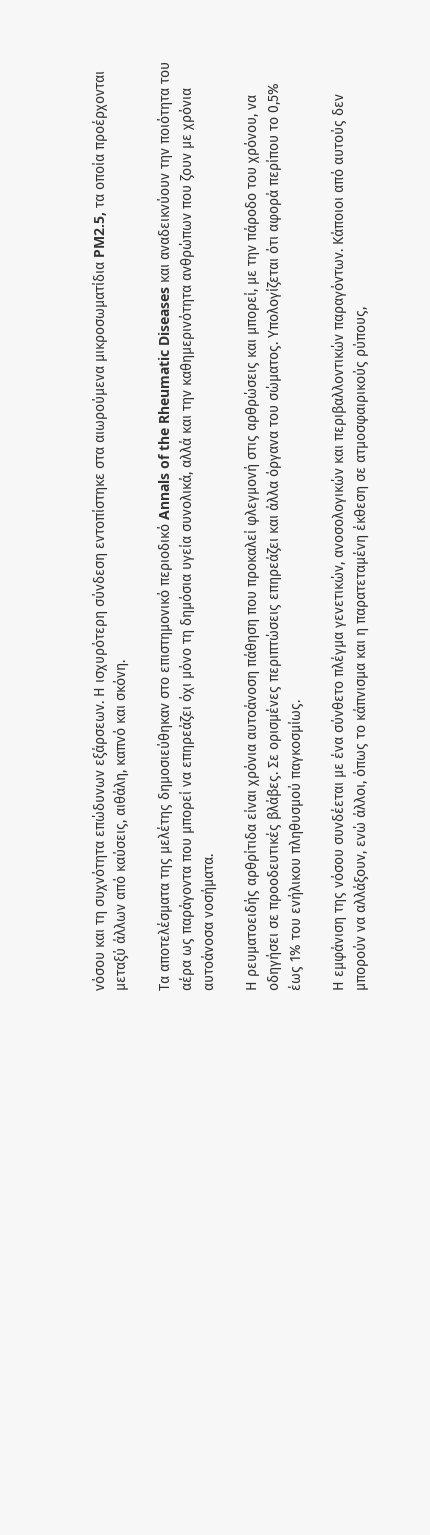νόσου και τη συχνότητα επώδυνων εξάρσεων. Η ισχυρότερη σύνδεση εντοπίστηκε στα αιωρούμενα μικροσωματίδια PM2.5, τα οποία προέρχονται μεταξύ άλλων από καύσεις, αιθάλη, καπνό και σκόνη.

Τα αποτελέσματα της μελέτης δημοσιεύθηκαν στο επιστημονικό περιοδικό Annals of the Rheumatic Diseases και αναδεικνύουν την ποιότητα του αέρα ως παράγοντα που μπορεί να επηρεάζει όχι μόνο τη δημόσια υγεία συνολικά, αλλά και την καθημερινότητα ανθρώπων που ζουν με χρόνια αυτοάνοσα νοσήματα.

Η ρευματοειδής αρθρίτιδα είναι χρόνια αυτοάνοση πάθηση που προκαλεί φλεγμονή στις αρθρώσεις και μπορεί, με την πάροδο του χρόνου, να οδηγήσει σε προοδευτικές βλάβες. Σε ορισμένες περιπτώσεις επηρεάζει και άλλα όργανα του σώματος. Υπολογίζεται ότι αφορά περίπου το 0,5% έως 1% του ενήλικου πληθυσμού παγκοσμίως.

Η εμφάνιση της νόσου συνδέεται με ένα σύνθετο πλέγμα γενετικών, ανοσολογικών και περιβαλλοντικών παραγόντων. Κάποιοι από αυτούς δεν μπορούν να αλλάξουν, ενώ άλλοι, όπως το κάπνισμα και η παρατεταμένη έκθεση σε ατμοσφαιρικούς ρύπους,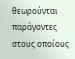θεωρούνται παράγοντες στους οποίους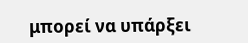μπορεί να υπάρξει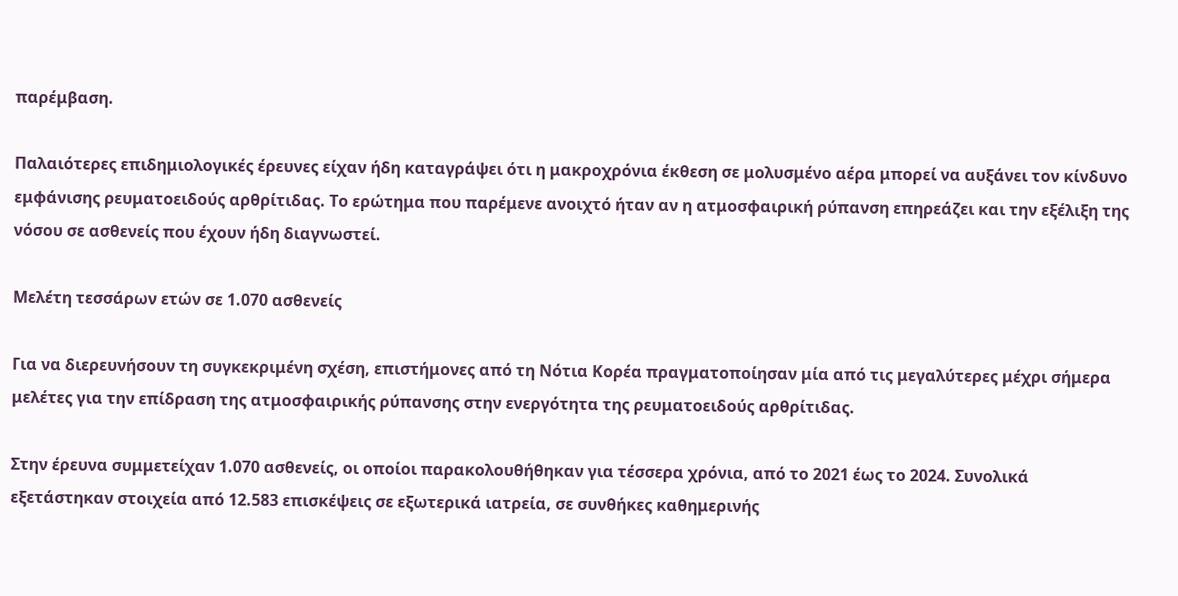παρέμβαση.

Παλαιότερες επιδημιολογικές έρευνες είχαν ήδη καταγράψει ότι η μακροχρόνια έκθεση σε μολυσμένο αέρα μπορεί να αυξάνει τον κίνδυνο εμφάνισης ρευματοειδούς αρθρίτιδας. Το ερώτημα που παρέμενε ανοιχτό ήταν αν η ατμοσφαιρική ρύπανση επηρεάζει και την εξέλιξη της νόσου σε ασθενείς που έχουν ήδη διαγνωστεί.

Μελέτη τεσσάρων ετών σε 1.070 ασθενείς

Για να διερευνήσουν τη συγκεκριμένη σχέση, επιστήμονες από τη Νότια Κορέα πραγματοποίησαν μία από τις μεγαλύτερες μέχρι σήμερα μελέτες για την επίδραση της ατμοσφαιρικής ρύπανσης στην ενεργότητα της ρευματοειδούς αρθρίτιδας.

Στην έρευνα συμμετείχαν 1.070 ασθενείς, οι οποίοι παρακολουθήθηκαν για τέσσερα χρόνια, από το 2021 έως το 2024. Συνολικά εξετάστηκαν στοιχεία από 12.583 επισκέψεις σε εξωτερικά ιατρεία, σε συνθήκες καθημερινής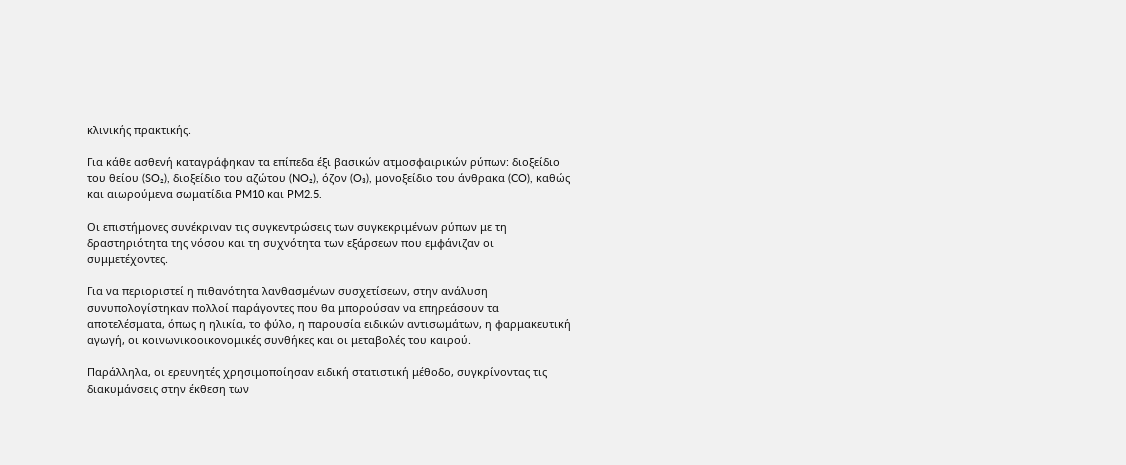κλινικής πρακτικής.

Για κάθε ασθενή καταγράφηκαν τα επίπεδα έξι βασικών ατμοσφαιρικών ρύπων: διοξείδιο του θείου (SO₂), διοξείδιο του αζώτου (NO₂), όζον (O₃), μονοξείδιο του άνθρακα (CO), καθώς και αιωρούμενα σωματίδια PM10 και PM2.5.

Οι επιστήμονες συνέκριναν τις συγκεντρώσεις των συγκεκριμένων ρύπων με τη δραστηριότητα της νόσου και τη συχνότητα των εξάρσεων που εμφάνιζαν οι συμμετέχοντες.

Για να περιοριστεί η πιθανότητα λανθασμένων συσχετίσεων, στην ανάλυση συνυπολογίστηκαν πολλοί παράγοντες που θα μπορούσαν να επηρεάσουν τα αποτελέσματα, όπως η ηλικία, το φύλο, η παρουσία ειδικών αντισωμάτων, η φαρμακευτική αγωγή, οι κοινωνικοοικονομικές συνθήκες και οι μεταβολές του καιρού.

Παράλληλα, οι ερευνητές χρησιμοποίησαν ειδική στατιστική μέθοδο, συγκρίνοντας τις διακυμάνσεις στην έκθεση των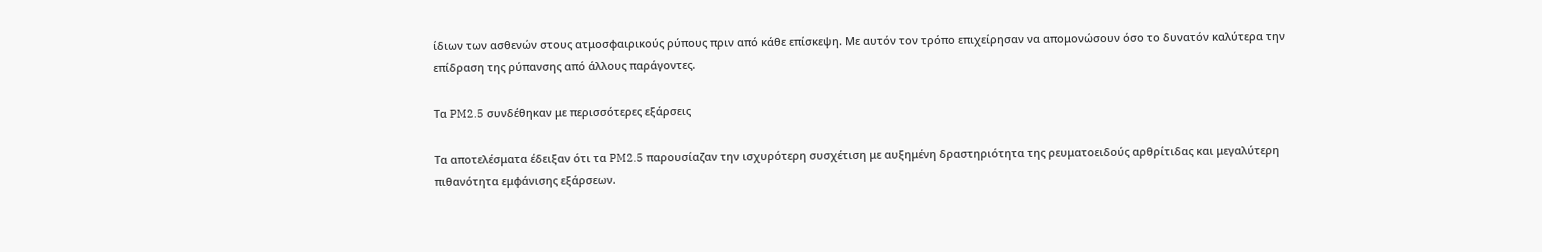ίδιων των ασθενών στους ατμοσφαιρικούς ρύπους πριν από κάθε επίσκεψη. Με αυτόν τον τρόπο επιχείρησαν να απομονώσουν όσο το δυνατόν καλύτερα την επίδραση της ρύπανσης από άλλους παράγοντες.

Τα PM2.5 συνδέθηκαν με περισσότερες εξάρσεις

Τα αποτελέσματα έδειξαν ότι τα PM2.5 παρουσίαζαν την ισχυρότερη συσχέτιση με αυξημένη δραστηριότητα της ρευματοειδούς αρθρίτιδας και μεγαλύτερη πιθανότητα εμφάνισης εξάρσεων.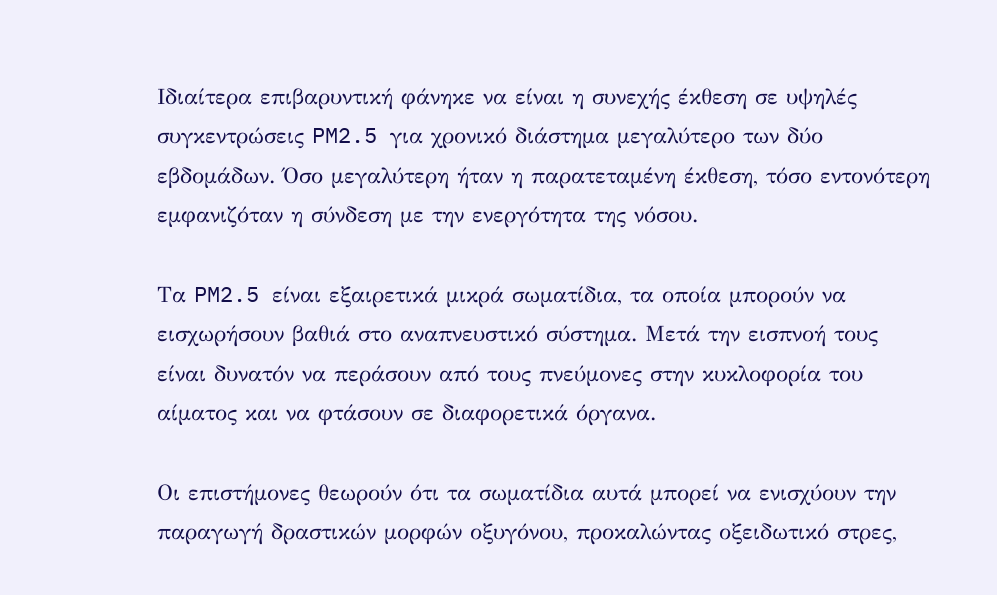Ιδιαίτερα επιβαρυντική φάνηκε να είναι η συνεχής έκθεση σε υψηλές συγκεντρώσεις PM2.5 για χρονικό διάστημα μεγαλύτερο των δύο εβδομάδων. Όσο μεγαλύτερη ήταν η παρατεταμένη έκθεση, τόσο εντονότερη εμφανιζόταν η σύνδεση με την ενεργότητα της νόσου.

Τα PM2.5 είναι εξαιρετικά μικρά σωματίδια, τα οποία μπορούν να εισχωρήσουν βαθιά στο αναπνευστικό σύστημα. Μετά την εισπνοή τους είναι δυνατόν να περάσουν από τους πνεύμονες στην κυκλοφορία του αίματος και να φτάσουν σε διαφορετικά όργανα.

Οι επιστήμονες θεωρούν ότι τα σωματίδια αυτά μπορεί να ενισχύουν την παραγωγή δραστικών μορφών οξυγόνου, προκαλώντας οξειδωτικό στρες,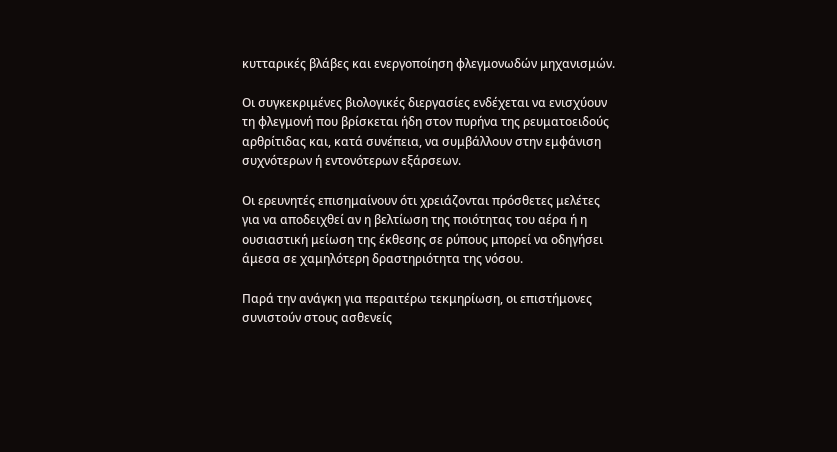κυτταρικές βλάβες και ενεργοποίηση φλεγμονωδών μηχανισμών.

Οι συγκεκριμένες βιολογικές διεργασίες ενδέχεται να ενισχύουν τη φλεγμονή που βρίσκεται ήδη στον πυρήνα της ρευματοειδούς αρθρίτιδας και, κατά συνέπεια, να συμβάλλουν στην εμφάνιση συχνότερων ή εντονότερων εξάρσεων.

Οι ερευνητές επισημαίνουν ότι χρειάζονται πρόσθετες μελέτες για να αποδειχθεί αν η βελτίωση της ποιότητας του αέρα ή η ουσιαστική μείωση της έκθεσης σε ρύπους μπορεί να οδηγήσει άμεσα σε χαμηλότερη δραστηριότητα της νόσου.

Παρά την ανάγκη για περαιτέρω τεκμηρίωση, οι επιστήμονες συνιστούν στους ασθενείς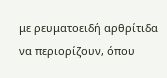με ρευματοειδή αρθρίτιδα να περιορίζουν, όπου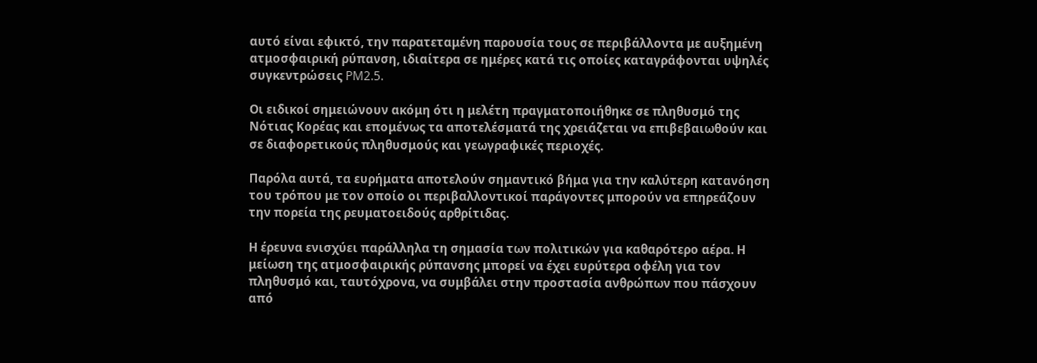αυτό είναι εφικτό, την παρατεταμένη παρουσία τους σε περιβάλλοντα με αυξημένη ατμοσφαιρική ρύπανση, ιδιαίτερα σε ημέρες κατά τις οποίες καταγράφονται υψηλές συγκεντρώσεις PM2.5.

Οι ειδικοί σημειώνουν ακόμη ότι η μελέτη πραγματοποιήθηκε σε πληθυσμό της Νότιας Κορέας και επομένως τα αποτελέσματά της χρειάζεται να επιβεβαιωθούν και σε διαφορετικούς πληθυσμούς και γεωγραφικές περιοχές.

Παρόλα αυτά, τα ευρήματα αποτελούν σημαντικό βήμα για την καλύτερη κατανόηση του τρόπου με τον οποίο οι περιβαλλοντικοί παράγοντες μπορούν να επηρεάζουν την πορεία της ρευματοειδούς αρθρίτιδας.

Η έρευνα ενισχύει παράλληλα τη σημασία των πολιτικών για καθαρότερο αέρα. Η μείωση της ατμοσφαιρικής ρύπανσης μπορεί να έχει ευρύτερα οφέλη για τον πληθυσμό και, ταυτόχρονα, να συμβάλει στην προστασία ανθρώπων που πάσχουν από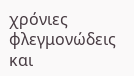χρόνιες φλεγμονώδεις και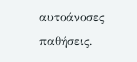αυτοάνοσες παθήσεις.